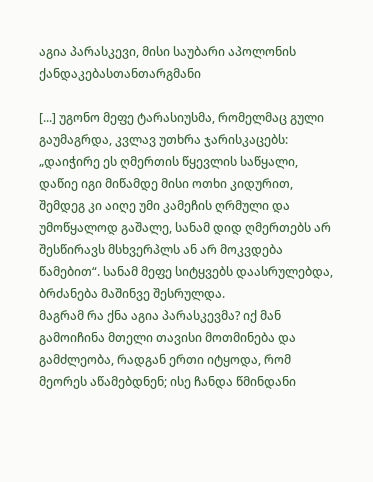აგია პარასკევი, მისი საუბარი აპოლონის ქანდაკებასთანთარგმანი

[...] უგონო მეფე ტარასიუსმა, რომელმაც გული გაუმაგრდა, კვლავ უთხრა ჯარისკაცებს:
„დაიჭირე ეს ღმერთის წყევლის საწყალი, დაწიე იგი მიწამდე მისი ოთხი კიდურით, შემდეგ კი აიღე უმი კამეჩის ღრმული და უმოწყალოდ გაშალე, სანამ დიდ ღმერთებს არ შესწირავს მსხვერპლს ან არ მოკვდება წამებით“. სანამ მეფე სიტყვებს დაასრულებდა, ბრძანება მაშინვე შესრულდა.
მაგრამ რა ქნა აგია პარასკევმა? იქ მან გამოიჩინა მთელი თავისი მოთმინება და გამძლეობა, რადგან ერთი იტყოდა, რომ მეორეს აწამებდნენ; ისე ჩანდა წმინდანი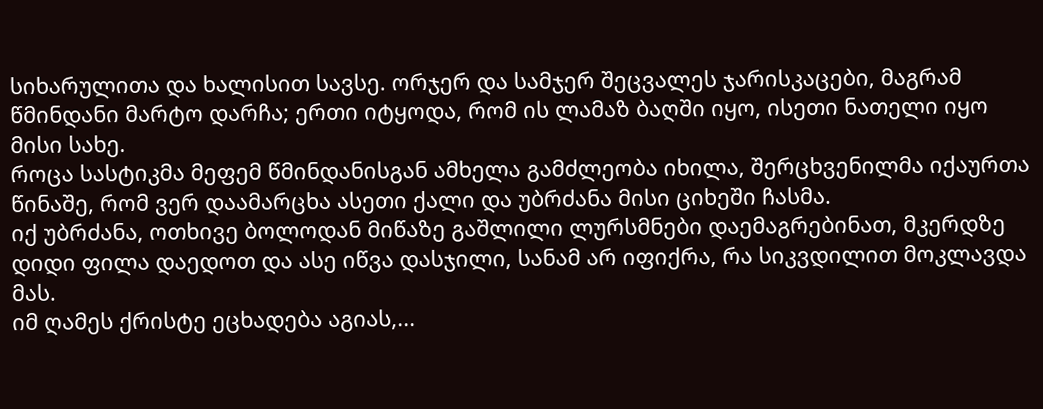სიხარულითა და ხალისით სავსე. ორჯერ და სამჯერ შეცვალეს ჯარისკაცები, მაგრამ წმინდანი მარტო დარჩა; ერთი იტყოდა, რომ ის ლამაზ ბაღში იყო, ისეთი ნათელი იყო მისი სახე.
როცა სასტიკმა მეფემ წმინდანისგან ამხელა გამძლეობა იხილა, შერცხვენილმა იქაურთა წინაშე, რომ ვერ დაამარცხა ასეთი ქალი და უბრძანა მისი ციხეში ჩასმა.
იქ უბრძანა, ოთხივე ბოლოდან მიწაზე გაშლილი ლურსმნები დაემაგრებინათ, მკერდზე დიდი ფილა დაედოთ და ასე იწვა დასჯილი, სანამ არ იფიქრა, რა სიკვდილით მოკლავდა მას.
იმ ღამეს ქრისტე ეცხადება აგიას,...